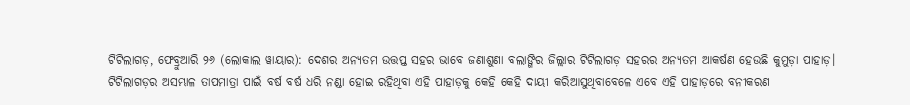ଟିଟିଲାଗଡ଼, ଫେବ୍ରୁଆରି ୨୬ (ଲୋକାଲ ୱାୟାର): ଦେଶର ଅନ୍ୟତମ ଉତ୍ତପ୍ତ ସହର ଭାବେ ଜଣାଶୁଣା ବଲାଙ୍ଗିର ଜିଲ୍ଲାର ଟିଟିଲାଗଡ଼ ସହରର ଅନ୍ୟତମ ଆକର୍ଷଣ ହେଉଛି କୁମୁଡ଼ା ପାହାଡ଼।
ଟିଟିଲାଗଡ଼ର ଅସମ୍ଭାଳ ତାପମାତ୍ରା ପାଇଁ ବର୍ଷ ବର୍ଷ ଧରି ନଣ୍ଡା ହୋଇ ରହିଥିବା ଏହି ପାହାଡ଼କୁ କେହି କେହି ଦାୟୀ କରିଆସୁଥିବାବେଳେ ଏବେ ଏହି ପାହାଡ଼ରେ ବନୀକରଣ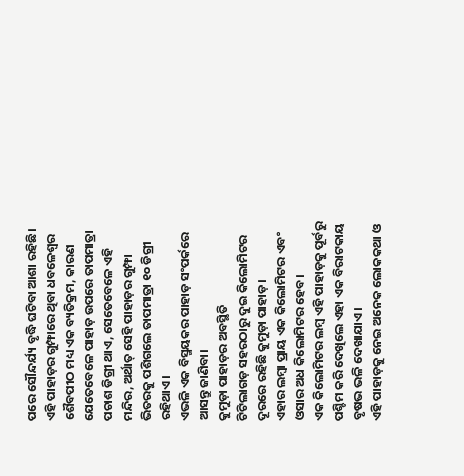ପରେ ସୌନ୍ଦର୍ଯ୍ୟ ବୃଦ୍ଧି ଘଟିବା ଆଶା ରହିଛି।
ଏହି ପାହାଡ଼ର ଗୁମ୍ଫାରେ ଥିବା ଧବଳେଶ୍ବର ଶୈବପୀଠ ମଧ୍ୟ ଏକ ବ୍ୟତିକ୍ରମ, କାରଣ ଯେତେବେଳେ ପାହାଡ଼ ଉପରେ ତାପମାତ୍ରା ପଚାଶ ଡିଗ୍ରୀ ଥାଏ, ସେତେବେଳେ ଏହି ମନ୍ଦିର, ଅର୍ଥାତ୍ ସେହି ପାହାଡ଼ର ଗୁମ୍ଫା ଭିତରକୁ ପଶିଗଲେ ତାପମାତ୍ରା ୧୦ ଡିଗ୍ରୀ ରହିଥାଏ।
ଏଭଳି ଏକ ବିସ୍ମୟକର ପାହାଡ଼ ସଂପର୍କରେ ଆସନ୍ତୁ ଜାଣିବା।
କୁମୁଡ଼ା ପାହାଡ଼ର ଅବସ୍ଥିତି
ଟିଟିଲାଗଡ଼ ସହରଠାରୁ ଦୁଇ କିଲୋମିଟର ଦୂରରେ ରହିଛି କୁମୁଡ଼ା ପାହାଡ଼।
ଏହାର ଲମ୍ବା ପ୍ରାୟ ଏକ କିଲୋମିଟର ଏବଂ ଓସାର ଅଧ କିଲୋମିଟର ହେବ।
ଏକ କିଲୋମିଟର ଲମ୍ବ ଏହି ପାହାଡ଼କୁ ପୂର୍ବରୁ ପଶ୍ଚିମ କରି ଦେଖିଲେ ଏହା ଏକ ବିରାଟକାୟ ବୃଷଭ ଭଳି ଦେଖାଯାଏ।
ଏହି ପାହାଡ଼କୁ ନେଇ ଅନେକ ଲୋକକଥା ଓ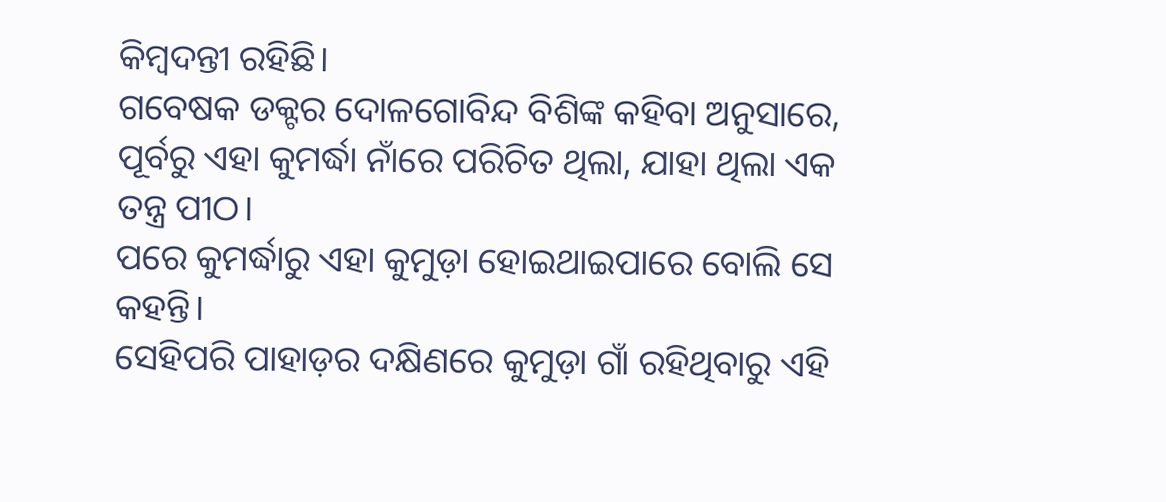କିମ୍ବଦନ୍ତୀ ରହିଛି।
ଗବେଷକ ଡକ୍ଟର ଦୋଳଗୋବିନ୍ଦ ବିଶିଙ୍କ କହିବା ଅନୁସାରେ, ପୂର୍ବରୁ ଏହା କୁମର୍ଦ୍ଧା ନାଁରେ ପରିଚିତ ଥିଲା, ଯାହା ଥିଲା ଏକ ତନ୍ତ୍ର ପୀଠ।
ପରେ କୁମର୍ଦ୍ଧାରୁ ଏହା କୁମୁଡ଼ା ହୋଇଥାଇପାରେ ବୋଲି ସେ କହନ୍ତି।
ସେହିପରି ପାହାଡ଼ର ଦକ୍ଷିଣରେ କୁମୁଡ଼ା ଗାଁ ରହିଥିବାରୁ ଏହି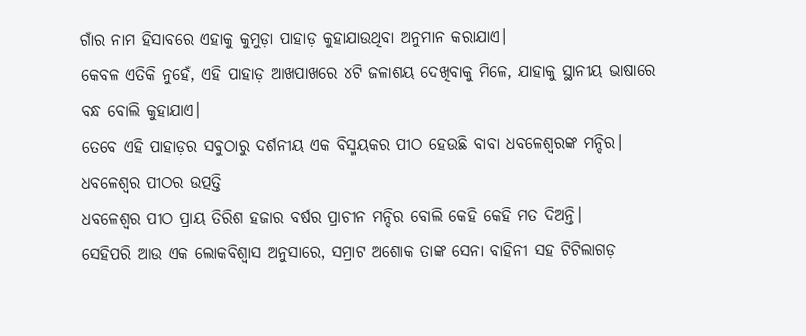ଗାଁର ନାମ ହିସାବରେ ଏହାକୁ କୁମୁଡ଼ା ପାହାଡ଼ କୁହାଯାଉଥିବା ଅନୁମାନ କରାଯାଏ।
କେବଳ ଏତିକି ନୁହେଁ, ଏହି ପାହାଡ଼ ଆଖପାଖରେ ୪ଟି ଜଳାଶୟ ଦେଖିବାକୁ ମିଳେ, ଯାହାକୁ ସ୍ଥାନୀୟ ଭାଷାରେ ବନ୍ଧ ବୋଲି କୁହାଯାଏ।
ତେବେ ଏହି ପାହାଡ଼ର ସବୁଠାରୁ ଦର୍ଶନୀୟ ଏକ ବିସ୍ମୟକର ପୀଠ ହେଉଛି ବାବା ଧବଳେଶ୍ବରଙ୍କ ମନ୍ଦିର।
ଧବଳେଶ୍ୱର ପୀଠର ଉତ୍ପତ୍ତି
ଧବଳେଶ୍ବର ପୀଠ ପ୍ରାୟ ତିରିଶ ହଜାର ବର୍ଷର ପ୍ରାଚୀନ ମନ୍ଦିର ବୋଲି କେହି କେହି ମତ ଦିଅନ୍ତି।
ସେହିପରି ଆଉ ଏକ ଲୋକବିଶ୍ବାସ ଅନୁସାରେ, ସମ୍ରାଟ ଅଶୋକ ତାଙ୍କ ସେନା ବାହିନୀ ସହ ଟିଟିଲାଗଡ଼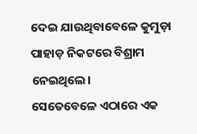ଦେଇ ଯାଉଥିବାବେଳେ କୁମୁଡ଼ା ପାହାଡ଼ ନିକଟରେ ବିଶ୍ରାମ ନେଇଥିଲେ।
ସେତେବେଳେ ଏଠାରେ ଏକ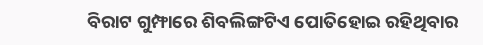ବିରାଟ ଗୁମ୍ଫାରେ ଶିବଲିଙ୍ଗଟିଏ ପୋତିହୋଇ ରହିଥିବାର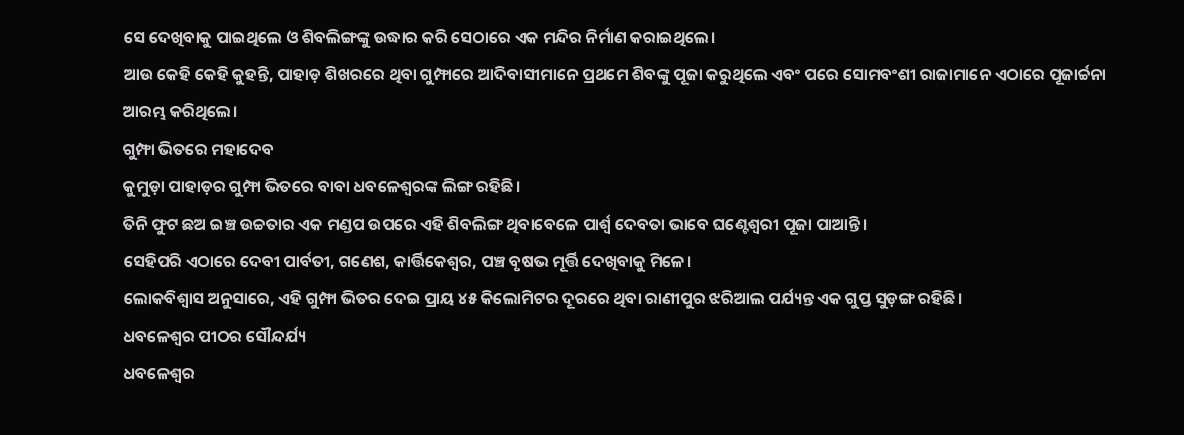ସେ ଦେଖିବାକୁ ପାଇଥିଲେ ଓ ଶିବଲିଙ୍ଗଙ୍କୁ ଉଦ୍ଧାର କରି ସେଠାରେ ଏକ ମନ୍ଦିର ନିର୍ମାଣ କରାଇଥିଲେ।
ଆଉ କେହି କେହି କୁହନ୍ତି, ପାହାଡ଼ ଶିଖରରେ ଥିବା ଗୁମ୍ଫାରେ ଆଦିବାସୀମାନେ ପ୍ରଥମେ ଶିବଙ୍କୁ ପୂଜା କରୁଥିଲେ ଏବଂ ପରେ ସୋମବଂଶୀ ରାଜାମାନେ ଏଠାରେ ପୂଜାର୍ଚ୍ଚନା ଆରମ୍ଭ କରିଥିଲେ।
ଗୁମ୍ଫା ଭିତରେ ମହାଦେବ
କୁମୁଡ଼ା ପାହାଡ଼ର ଗୁମ୍ଫା ଭିତରେ ବାବା ଧବଳେଶ୍ବରଙ୍କ ଲିଙ୍ଗ ରହିଛି।
ତିନି ଫୁଟ ଛଅ ଇଞ୍ଚ ଉଚ୍ଚତାର ଏକ ମଣ୍ଡପ ଉପରେ ଏହି ଶିବଲିଙ୍ଗ ଥିବାବେଳେ ପାର୍ଶ୍ବ ଦେବତା ଭାବେ ଘଣ୍ଟେଶ୍ବରୀ ପୂଜା ପାଆନ୍ତି।
ସେହିପରି ଏଠାରେ ଦେବୀ ପାର୍ବତୀ, ଗଣେଶ, କାର୍ତ୍ତିକେଶ୍ୱର, ପଞ୍ଚ ବୃଷଭ ମୂର୍ତ୍ତି ଦେଖିବାକୁ ମିଳେ।
ଲୋକବିଶ୍ବାସ ଅନୁସାରେ, ଏହି ଗୁମ୍ଫା ଭିତର ଦେଇ ପ୍ରାୟ ୪୫ କିଲୋମିଟର ଦୂରରେ ଥିବା ରାଣୀପୁର ଝରିଆଲ ପର୍ଯ୍ୟନ୍ତ ଏକ ଗୁପ୍ତ ସୁଡ଼ଙ୍ଗ ରହିଛି।
ଧବଳେଶ୍ୱର ପୀଠର ସୌନ୍ଦର୍ଯ୍ୟ
ଧବଳେଶ୍ବର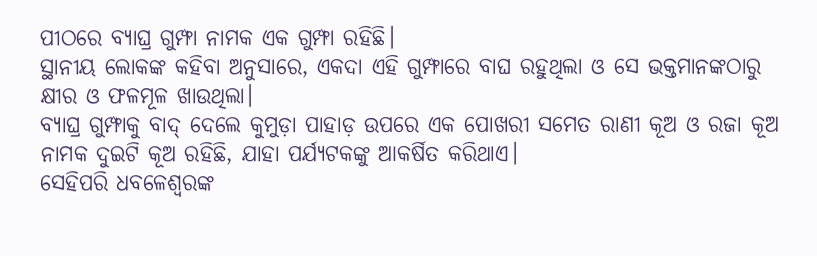ପୀଠରେ ବ୍ୟାଘ୍ର ଗୁମ୍ଫା ନାମକ ଏକ ଗୁମ୍ଫା ରହିଛି।
ସ୍ଥାନୀୟ ଲୋକଙ୍କ କହିବା ଅନୁସାରେ, ଏକଦା ଏହି ଗୁମ୍ଫାରେ ବାଘ ରହୁଥିଲା ଓ ସେ ଭକ୍ତମାନଙ୍କଠାରୁ କ୍ଷୀର ଓ ଫଳମୂଳ ଖାଉଥିଲା।
ବ୍ୟାଘ୍ର ଗୁମ୍ଫାକୁ ବାଦ୍ ଦେଲେ କୁମୁଡ଼ା ପାହାଡ଼ ଉପରେ ଏକ ପୋଖରୀ ସମେତ ରାଣୀ କୂଅ ଓ ରଜା କୂଅ ନାମକ ଦୁଇଟି କୂଅ ରହିଛି, ଯାହା ପର୍ଯ୍ୟଟକଙ୍କୁ ଆକର୍ଷିତ କରିଥାଏ।
ସେହିପରି ଧବଳେଶ୍ବରଙ୍କ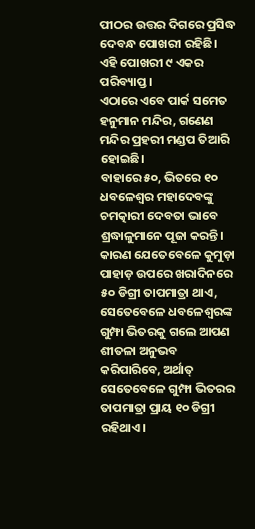ପୀଠର ଉତ୍ତର ଦିଗରେ ପ୍ରସିଦ୍ଧ ଦେବନ୍ଧ ପୋଖରୀ ରହିଛି।
ଏହି ପୋଖରୀ ୯ ଏକର ପରିବ୍ୟାପ୍ତ।
ଏଠାରେ ଏବେ ପାର୍କ ସମେତ ହନୁମାନ ମନ୍ଦିର, ଗଣେଣ ମନ୍ଦିର ପ୍ରହରୀ ମଣ୍ଡପ ତିଆରି ହୋଇଛି।
ବାହାରେ ୫୦, ଭିତରେ ୧୦
ଧବଳେଶ୍ୱର ମହାଦେବଙ୍କୁ ଚମତ୍କାରୀ ଦେବତା ଭାବେ ଶ୍ରଦ୍ଧାଳୁମାନେ ପୂଜା କରନ୍ତି।
କାରଣ ଯେତେବେଳେ କୁମୁଡ଼ା ପାହାଡ଼ ଉପରେ ଖରାଦିନରେ ୫୦ ଡିଗ୍ରୀ ତାପମାତ୍ରା ଥାଏ, ସେତେବେଳେ ଧବଳେଶ୍ବରଙ୍କ ଗୁମ୍ଫା ଭିତରକୁ ଗଲେ ଆପଣ ଶୀତଳା ଅନୁଭବ କରିପାରିବେ, ଅର୍ଥାତ୍ ସେତେବେଳେ ଗୁମ୍ଫା ଭିତରର ତାପମାତ୍ରା ପ୍ରାୟ ୧୦ ଡିଗ୍ରୀ ରହିଥାଏ।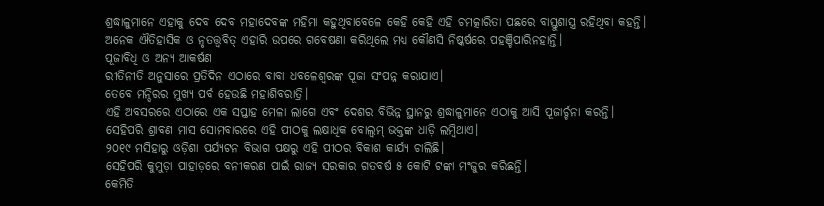ଶ୍ରଦ୍ଧାଳୁମାନେ ଏହାକୁ ଦେବ ଦେବ ମହାଦେବଙ୍କ ମହିମା କହୁଥିବାବେଳେ କେହି କେହି ଏହି ଚମତ୍କାରିତା ପଛରେ ବାସ୍ତୁଶାସ୍ତ୍ର ରହିଥିବା କହନ୍ତି।
ଅନେକ ଐତିହାସିକ ଓ ନୃତତ୍ତ୍ଵବିତ୍ ଏହାରି ଉପରେ ଗବେଷଣା କରିଥିଲେ ମଧ୍ୟ କୌଣସି ନିଷ୍କର୍ଷରେ ପହଞ୍ଚିପାରିନହାନ୍ତି।
ପୂଜାବିଧି ଓ ଅନ୍ୟ ଆକର୍ଷଣ
ରୀତିନୀତି ଅନୁସାରେ ପ୍ରତିଦିନ ଏଠାରେ ବାବା ଧବଳେଶ୍ବରଙ୍କ ପୂଜା ସଂପନ୍ନ କରାଯାଏ।
ତେବେ ମନ୍ଦିରର ମୁଖ୍ୟ ପର୍ବ ହେଉଛି ମହାଶିବରାତ୍ରି।
ଏହି ଅବସରରେ ଏଠାରେ ଏକ ସପ୍ତାହ ମେଳା ଲାଗେ ଏବଂ ଦେଶର ବିଭିନ୍ନ ସ୍ଥାନରୁ ଶ୍ରଦ୍ଧାଳୁମାନେ ଏଠାକୁ ଆସି ପୂଜାର୍ଚ୍ଚନା କରନ୍ତି।
ସେହିପରି ଶ୍ରାବଣ ମାସ ସୋମବାରରେ ଏହି ପୀଠକୁ ଲକ୍ଷାଧିକ ବୋଲ୍ବମ୍ ଭକ୍ତଙ୍କ ଧାଡ଼ି ଲମ୍ବିଥାଏ।
୨୦୧୯ ମସିହାରୁ ଓଡ଼ିଶା ପର୍ଯ୍ୟଟନ ବିଭାଗ ପକ୍ଷରୁ ଏହି ପୀଠର ବିକାଶ କାର୍ଯ୍ୟ ଚାଲିଛି।
ସେହିପରି କୁମୁଡ଼ା ପାହାଡ଼ରେ ବନୀକରଣ ପାଇଁ ରାଜ୍ୟ ସରକାର ଗତବର୍ଷ ୫ କୋଟି ଟଙ୍କା ମଂଜୁର କରିଛନ୍ତି।
କେମିତି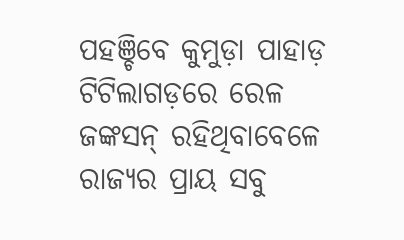ପହଞ୍ଚିବେ କୁମୁଡ଼ା ପାହାଡ଼
ଟିଟିଲାଗଡ଼ରେ ରେଳ ଜଙ୍କସନ୍ ରହିଥିବାବେଳେ ରାଜ୍ୟର ପ୍ରାୟ ସବୁ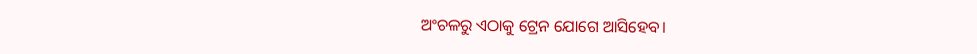ଅଂଚଳରୁ ଏଠାକୁ ଟ୍ରେନ ଯୋଗେ ଆସିହେବ।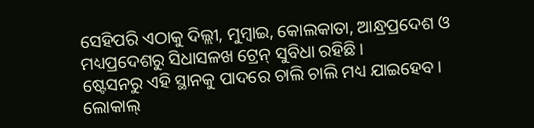ସେହିପରି ଏଠାକୁ ଦିଲ୍ଲୀ, ମୁମ୍ବାଇ, କୋଲକାତା, ଆନ୍ଧ୍ରପ୍ରଦେଶ ଓ ମଧ୍ୟପ୍ରଦେଶରୁ ସିଧାସଳଖ ଟ୍ରେନ୍ ସୁବିଧା ରହିଛି।
ଷ୍ଟେସନରୁ ଏହି ସ୍ଥାନକୁ ପାଦରେ ଚାଲି ଚାଲି ମଧ୍ୟ ଯାଇହେବ।
ଲୋକାଲ୍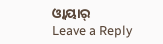ଓ୍ବାୟାର୍
Leave a Reply